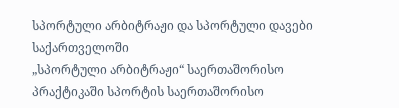სპორტული არბიტრაჟი და სპორტული დავები საქართველოში
„სპორტული არბიტრაჟი“ საერთაშორისო პრაქტიკაში სპორტის საერთაშორისო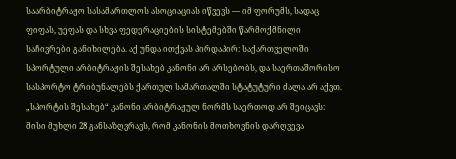საარბიტრაჟო სასამართლოს ასოციაციას იწვევს — იმ ფორუმს, სადაც ფიფას, უეფას და სხვა ფედერაციების სისტემებში წარმოქმნილი საჩივრები განიხილება. აქ უნდა ითქვას პირდაპირ: საქართველოში სპორტული არბიტრაჟის შესახებ კანონი არ არსებობს, და საერთაშორისო სასპორტო ტრიბუნალებს ქართულ სამართალში სტატუტური ძალა არ აქვთ. „სპორტის შესახებ“ კანონი არბიტრაჟულ ნორმს საერთოდ არ შეიცავს: მისი მუხლი 28 განსაზღვრავს, რომ კანონის მოთხოვნის დარღვევა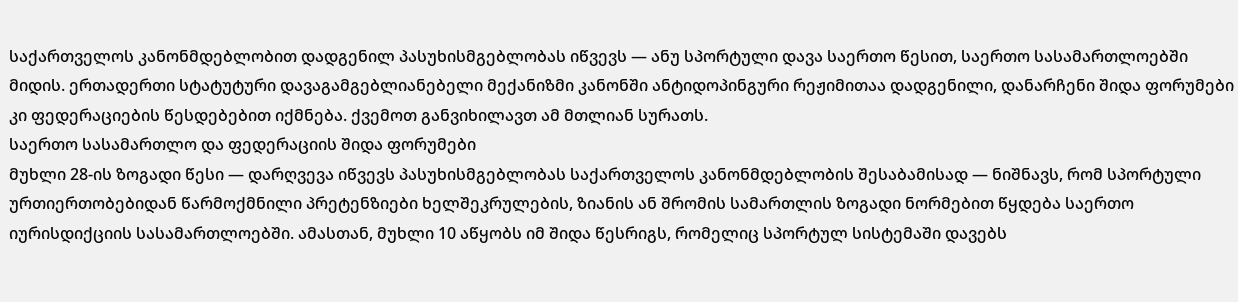საქართველოს კანონმდებლობით დადგენილ პასუხისმგებლობას იწვევს — ანუ სპორტული დავა საერთო წესით, საერთო სასამართლოებში მიდის. ერთადერთი სტატუტური დავაგამგებლიანებელი მექანიზმი კანონში ანტიდოპინგური რეჟიმითაა დადგენილი, დანარჩენი შიდა ფორუმები კი ფედერაციების წესდებებით იქმნება. ქვემოთ განვიხილავთ ამ მთლიან სურათს.
საერთო სასამართლო და ფედერაციის შიდა ფორუმები
მუხლი 28-ის ზოგადი წესი — დარღვევა იწვევს პასუხისმგებლობას საქართველოს კანონმდებლობის შესაბამისად — ნიშნავს, რომ სპორტული ურთიერთობებიდან წარმოქმნილი პრეტენზიები ხელშეკრულების, ზიანის ან შრომის სამართლის ზოგადი ნორმებით წყდება საერთო იურისდიქციის სასამართლოებში. ამასთან, მუხლი 10 აწყობს იმ შიდა წესრიგს, რომელიც სპორტულ სისტემაში დავებს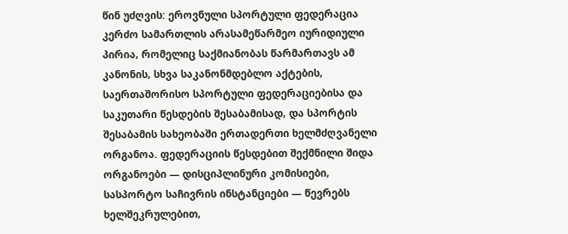წინ უძღვის: ეროვნული სპორტული ფედერაცია კერძო სამართლის არასამეწარმეო იურიდიული პირია, რომელიც საქმიანობას წარმართავს ამ კანონის, სხვა საკანონმდებლო აქტების, საერთაშორისო სპორტული ფედერაციებისა და საკუთარი წესდების შესაბამისად, და სპორტის შესაბამის სახეობაში ერთადერთი ხელმძღვანელი ორგანოა. ფედერაციის წესდებით შექმნილი შიდა ორგანოები — დისციპლინური კომისიები, სასპორტო საჩივრის ინსტანციები — წევრებს ხელშეკრულებით,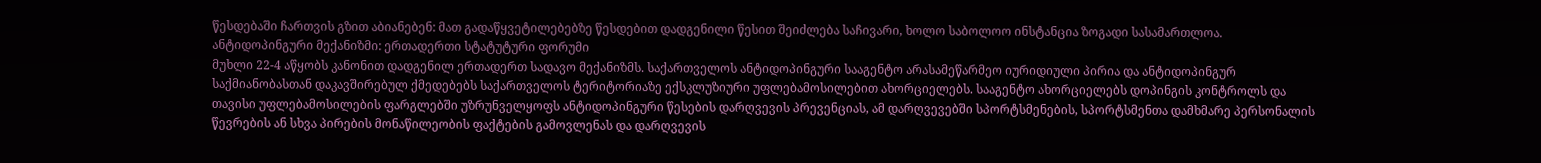წესდებაში ჩართვის გზით აბიანებენ: მათ გადაწყვეტილებებზე წესდებით დადგენილი წესით შეიძლება საჩივარი, ხოლო საბოლოო ინსტანცია ზოგადი სასამართლოა.
ანტიდოპინგური მექანიზმი: ერთადერთი სტატუტური ფორუმი
მუხლი 22-4 აწყობს კანონით დადგენილ ერთადერთ სადავო მექანიზმს. საქართველოს ანტიდოპინგური სააგენტო არასამეწარმეო იურიდიული პირია და ანტიდოპინგურ საქმიანობასთან დაკავშირებულ ქმედებებს საქართველოს ტერიტორიაზე ექსკლუზიური უფლებამოსილებით ახორციელებს. სააგენტო ახორციელებს დოპინგის კონტროლს და თავისი უფლებამოსილების ფარგლებში უზრუნველყოფს ანტიდოპინგური წესების დარღვევის პრევენციას, ამ დარღვევებში სპორტსმენების, სპორტსმენთა დამხმარე პერსონალის წევრების ან სხვა პირების მონაწილეობის ფაქტების გამოვლენას და დარღვევის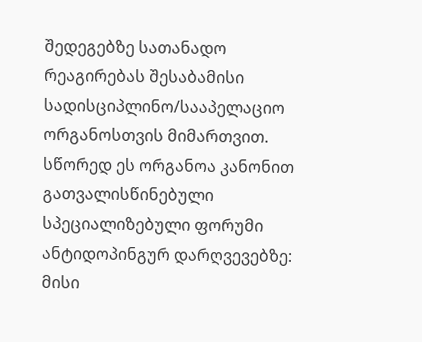შედეგებზე სათანადო რეაგირებას შესაბამისი სადისციპლინო/სააპელაციო ორგანოსთვის მიმართვით. სწორედ ეს ორგანოა კანონით გათვალისწინებული სპეციალიზებული ფორუმი ანტიდოპინგურ დარღვევებზე: მისი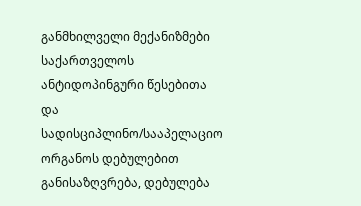განმხილველი მექანიზმები საქართველოს ანტიდოპინგური წესებითა და სადისციპლინო/სააპელაციო ორგანოს დებულებით განისაზღვრება, დებულება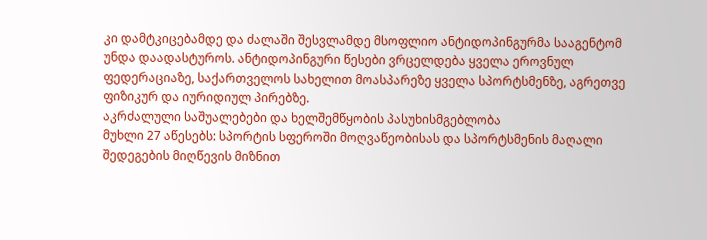კი დამტკიცებამდე და ძალაში შესვლამდე მსოფლიო ანტიდოპინგურმა სააგენტომ უნდა დაადასტუროს. ანტიდოპინგური წესები ვრცელდება ყველა ეროვნულ ფედერაციაზე, საქართველოს სახელით მოასპარეზე ყველა სპორტსმენზე, აგრეთვე ფიზიკურ და იურიდიულ პირებზე.
აკრძალული საშუალებები და ხელშემწყობის პასუხისმგებლობა
მუხლი 27 აწესებს: სპორტის სფეროში მოღვაწეობისას და სპორტსმენის მაღალი შედეგების მიღწევის მიზნით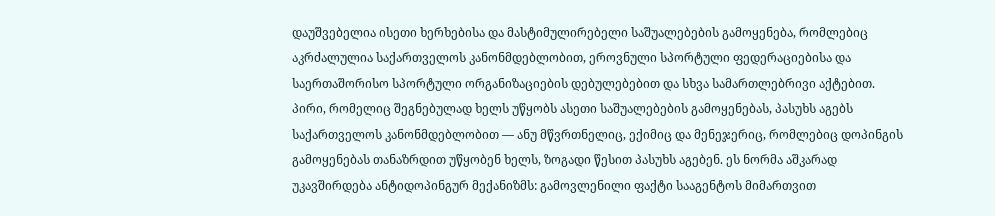დაუშვებელია ისეთი ხერხებისა და მასტიმულირებელი საშუალებების გამოყენება, რომლებიც აკრძალულია საქართველოს კანონმდებლობით, ეროვნული სპორტული ფედერაციებისა და საერთაშორისო სპორტული ორგანიზაციების დებულებებით და სხვა სამართლებრივი აქტებით. პირი, რომელიც შეგნებულად ხელს უწყობს ასეთი საშუალებების გამოყენებას, პასუხს აგებს საქართველოს კანონმდებლობით — ანუ მწვრთნელიც, ექიმიც და მენეჯერიც, რომლებიც დოპინგის გამოყენებას თანაზრდით უწყობენ ხელს, ზოგადი წესით პასუხს აგებენ. ეს ნორმა აშკარად უკავშირდება ანტიდოპინგურ მექანიზმს: გამოვლენილი ფაქტი სააგენტოს მიმართვით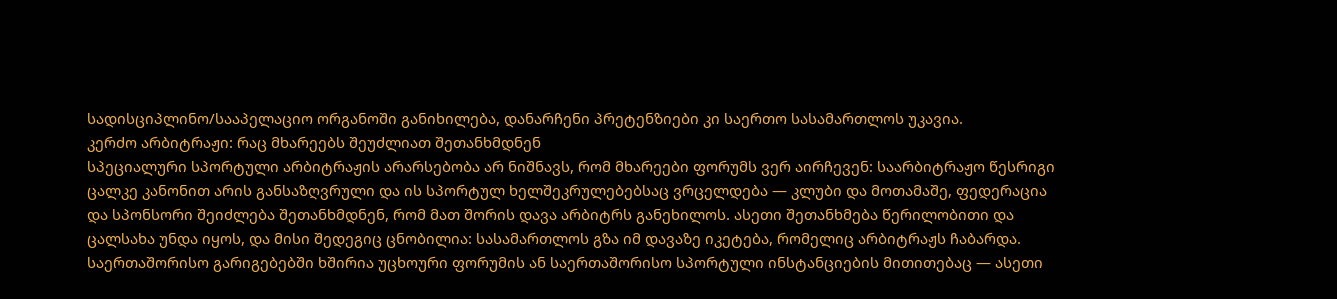სადისციპლინო/სააპელაციო ორგანოში განიხილება, დანარჩენი პრეტენზიები კი საერთო სასამართლოს უკავია.
კერძო არბიტრაჟი: რაც მხარეებს შეუძლიათ შეთანხმდნენ
სპეციალური სპორტული არბიტრაჟის არარსებობა არ ნიშნავს, რომ მხარეები ფორუმს ვერ აირჩევენ: საარბიტრაჟო წესრიგი ცალკე კანონით არის განსაზღვრული და ის სპორტულ ხელშეკრულებებსაც ვრცელდება — კლუბი და მოთამაშე, ფედერაცია და სპონსორი შეიძლება შეთანხმდნენ, რომ მათ შორის დავა არბიტრს განეხილოს. ასეთი შეთანხმება წერილობითი და ცალსახა უნდა იყოს, და მისი შედეგიც ცნობილია: სასამართლოს გზა იმ დავაზე იკეტება, რომელიც არბიტრაჟს ჩაბარდა. საერთაშორისო გარიგებებში ხშირია უცხოური ფორუმის ან საერთაშორისო სპორტული ინსტანციების მითითებაც — ასეთი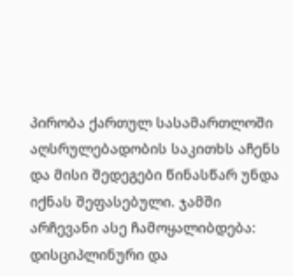პირობა ქართულ სასამართლოში აღსრულებადობის საკითხს აჩენს და მისი შედეგები წინასწარ უნდა იქნას შეფასებული. ჯამში არჩევანი ასე ჩამოყალიბდება: დისციპლინური და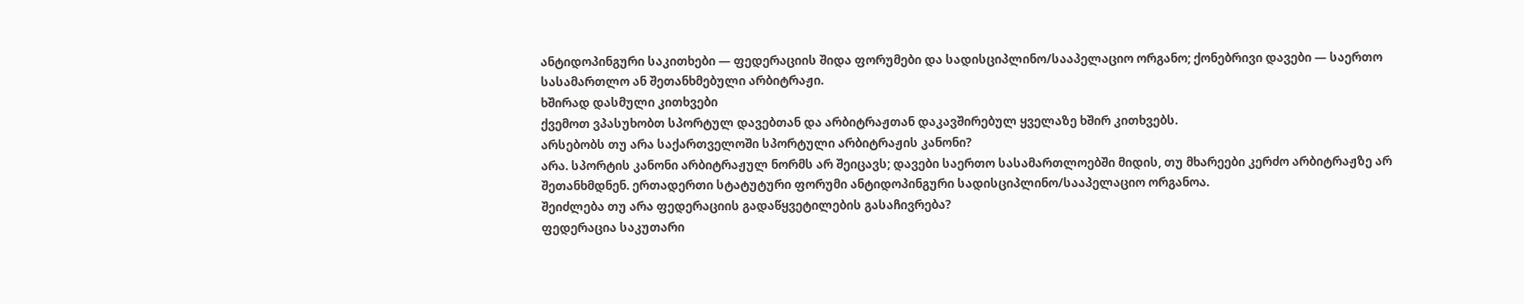ანტიდოპინგური საკითხები — ფედერაციის შიდა ფორუმები და სადისციპლინო/სააპელაციო ორგანო; ქონებრივი დავები — საერთო სასამართლო ან შეთანხმებული არბიტრაჟი.
ხშირად დასმული კითხვები
ქვემოთ ვპასუხობთ სპორტულ დავებთან და არბიტრაჟთან დაკავშირებულ ყველაზე ხშირ კითხვებს.
არსებობს თუ არა საქართველოში სპორტული არბიტრაჟის კანონი?
არა. სპორტის კანონი არბიტრაჟულ ნორმს არ შეიცავს; დავები საერთო სასამართლოებში მიდის, თუ მხარეები კერძო არბიტრაჟზე არ შეთანხმდნენ. ერთადერთი სტატუტური ფორუმი ანტიდოპინგური სადისციპლინო/სააპელაციო ორგანოა.
შეიძლება თუ არა ფედერაციის გადაწყვეტილების გასაჩივრება?
ფედერაცია საკუთარი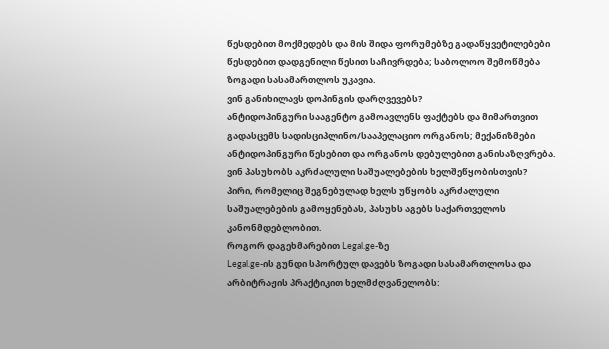წესდებით მოქმედებს და მის შიდა ფორუმებზე გადაწყვეტილებები წესდებით დადგენილი წესით საჩივრდება; საბოლოო შემოწმება ზოგადი სასამართლოს უკავია.
ვინ განიხილავს დოპინგის დარღვევებს?
ანტიდოპინგური სააგენტო გამოავლენს ფაქტებს და მიმართვით გადასცემს სადისციპლინო/სააპელაციო ორგანოს; მექანიზმები ანტიდოპინგური წესებით და ორგანოს დებულებით განისაზღვრება.
ვინ პასუხობს აკრძალული საშუალებების ხელშეწყობისთვის?
პირი, რომელიც შეგნებულად ხელს უწყობს აკრძალული საშუალებების გამოყენებას, პასუხს აგებს საქართველოს კანონმდებლობით.
როგორ დაგეხმარებით Legal.ge-ზე
Legal.ge-ის გუნდი სპორტულ დავებს ზოგადი სასამართლოსა და არბიტრაჟის პრაქტიკით ხელმძღვანელობს: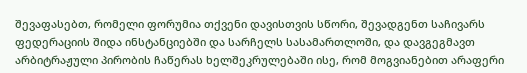შევაფასებთ, რომელი ფორუმია თქვენი დავისთვის სწორი, შევადგენთ საჩივარს ფედერაციის შიდა ინსტანციებში და სარჩელს სასამართლოში, და დავგეგმავთ არბიტრაჟული პირობის ჩაწერას ხელშეკრულებაში ისე, რომ მოგვიანებით არაფერი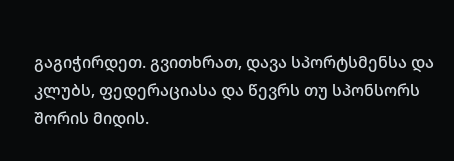გაგიჭირდეთ. გვითხრათ, დავა სპორტსმენსა და კლუბს, ფედერაციასა და წევრს თუ სპონსორს შორის მიდის.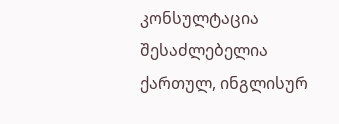კონსულტაცია შესაძლებელია ქართულ, ინგლისურ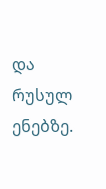და რუსულ ენებზე.